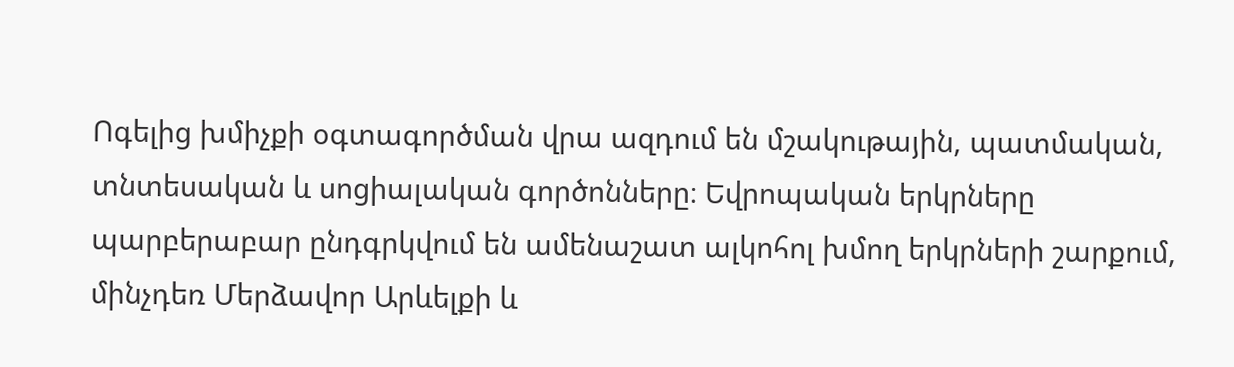Ոգելից խմիչքի օգտագործման վրա ազդում են մշակութային, պատմական, տնտեսական և սոցիալական գործոնները։ Եվրոպական երկրները պարբերաբար ընդգրկվում են ամենաշատ ալկոհոլ խմող երկրների շարքում, մինչդեռ Մերձավոր Արևելքի և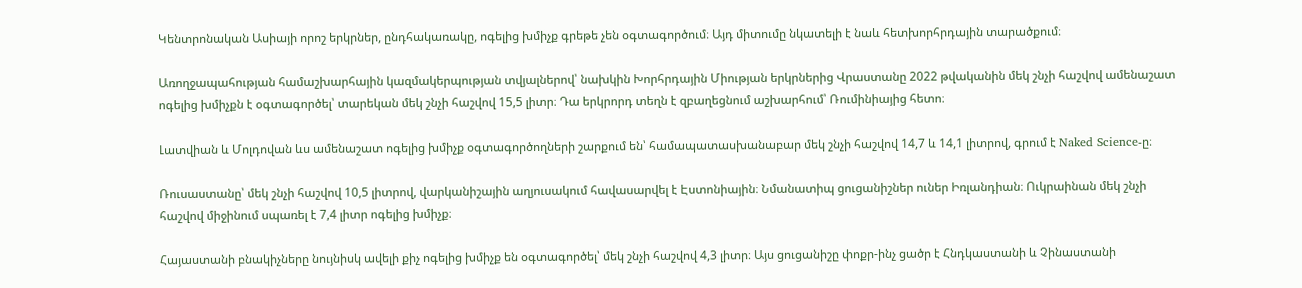Կենտրոնական Ասիայի որոշ երկրներ, ընդհակառակը, ոգելից խմիչք գրեթե չեն օգտագործում։ Այդ միտումը նկատելի է նաև հետխորհրդային տարածքում։

Առողջապահության համաշխարհային կազմակերպության տվյալներով՝ նախկին Խորհրդային Միության երկրներից Վրաստանը 2022 թվականին մեկ շնչի հաշվով ամենաշատ ոգելից խմիչքն է օգտագործել՝ տարեկան մեկ շնչի հաշվով 15,5 լիտր։ Դա երկրորդ տեղն է զբաղեցնում աշխարհում՝ Ռումինիայից հետո։

Լատվիան և Մոլդովան ևս ամենաշատ ոգելից խմիչք օգտագործողների շարքում են՝ համապատասխանաբար մեկ շնչի հաշվով 14,7 և 14,1 լիտրով, գրում է Naked Science-ը։

Ռուսաստանը՝ մեկ շնչի հաշվով 10,5 լիտրով, վարկանիշային աղյուսակում հավասարվել է Էստոնիային։ Նմանատիպ ցուցանիշներ ուներ Իռլանդիան։ Ուկրաինան մեկ շնչի հաշվով միջինում սպառել է 7,4 լիտր ոգելից խմիչք։

Հայաստանի բնակիչները նույնիսկ ավելի քիչ ոգելից խմիչք են օգտագործել՝ մեկ շնչի հաշվով 4,3 լիտր։ Այս ցուցանիշը փոքր-ինչ ցածր է Հնդկաստանի և Չինաստանի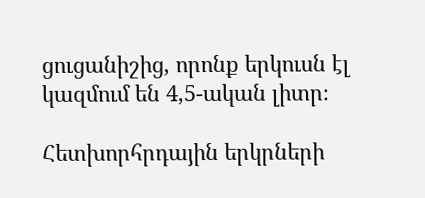ցուցանիշից, որոնք երկուսն էլ կազմում են 4,5-ական լիտր։

Հետխորհրդային երկրների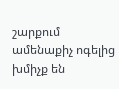շարքում ամենաքիչ ոգելից խմիչք են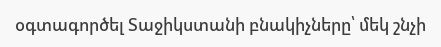օգտագործել Տաջիկստանի բնակիչները՝ մեկ շնչի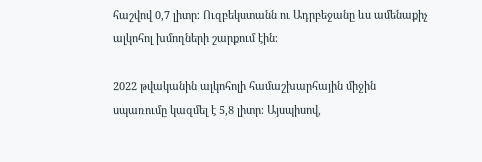հաշվով 0,7 լիտր։ Ուզբեկստանն ու Ադրբեջանը ևս ամենաքիչ ալկոհոլ խմողների շարքում էին։

2022 թվականին ալկոհոլի համաշխարհային միջին սպառումը կազմել է 5,8 լիտր։ Այսպիսով,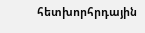հետխորհրդային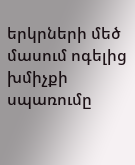երկրների մեծ մասում ոգելից խմիչքի սպառումը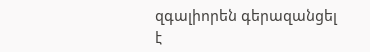զգալիորեն գերազանցել է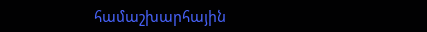համաշխարհային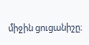միջին ցուցանիշը։